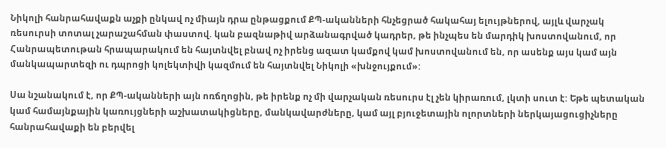Նիկոլի հանրահավաքն աչքի ընկավ ոչ միայն դրա ընթացքում ՔՊ-ականների հնչեցրած հակահայ ելույթներով, այլև վարչակ ռեսուրսի տոտալ չարաշահման փաստով. կան բազնաթիվ արձանագրված կադրեր, թե ինչպես են մարդիկ խոստովանում, որ Հանրապետութան հրապարակում են հայտնվել բնավ ոչ իրենց ազատ կամքով կամ խոստովանում են, որ ասենք այս կամ այն մանկապարտեզի ու դպրոցի կոլեկտիվի կազմում են հայտնվել Նիկոլի «խնջույքում»:

Սա նշանակում է, որ ՔՊ-ականների այն ոռճղոցին, թե իրենք ոչ մի վարչական ռեսուրս էլ չեն կիրառում, լկտի սուտ է: Եթե պետական կամ համայնքային կառույցների աշխատակիցները, մանկավարժները, կամ այլ բյուջետային ոլորտների ներկայացուցիչները հանրահավաքի են բերվել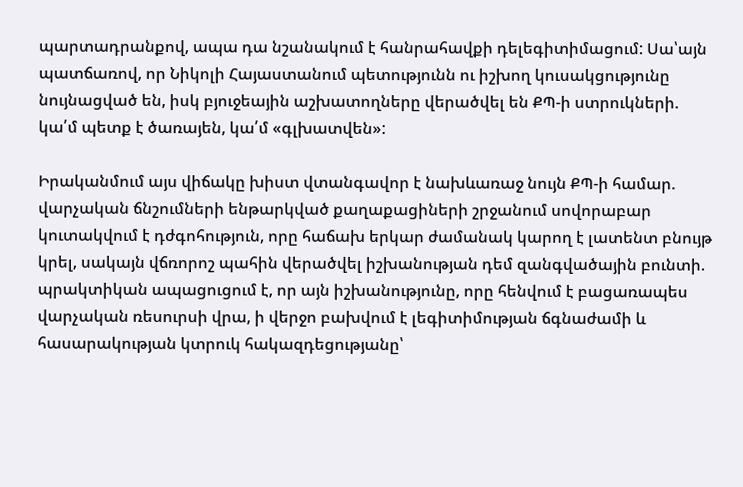պարտադրանքով, ապա դա նշանակում է հանրահավքի դելեգիտիմացում: Սա՝այն պատճառով, որ Նիկոլի Հայաստանում պետությունն ու իշխող կուսակցությունը նույնացված են, իսկ բյուջեային աշխատողները վերածվել են ՔՊ-ի ստրուկների. կա՛մ պետք է ծառայեն, կա՛մ «գլխատվեն»:

Իրականմում այս վիճակը խիստ վտանգավոր է նախևառաջ նույն ՔՊ-ի համար. վարչական ճնշումների ենթարկված քաղաքացիների շրջանում սովորաբար կուտակվում է դժգոհություն, որը հաճախ երկար ժամանակ կարող է լատենտ բնույթ կրել, սակայն վճռորոշ պահին վերածվել իշխանության դեմ զանգվածային բունտի. պրակտիկան ապացուցում է, որ այն իշխանությունը, որը հենվում է բացառապես վարչական ռեսուրսի վրա, ի վերջո բախվում է լեգիտիմության ճգնաժամի և հասարակության կտրուկ հակազդեցությանը՝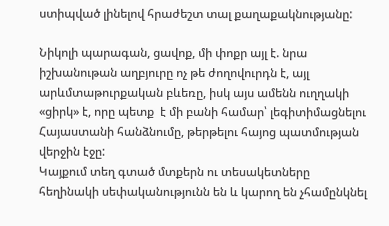ստիպված լինելով հրաժեշտ տալ քաղաքակնությանը:

Նիկոլի պարագան, ցավոք, մի փոքր այլ է. նրա իշխանութան աղբյուրը ոչ թե ժողովուրդն է, այլ արևմտաթուրքական բևեռը, իսկ այս ամենն ուղղակի «ցիրկ» է, որը պետք  է մի բանի համար՝ լեգիտիմացնելու Հայաստանի հանձնումը, թերթելու հայոց պատմության վերջին էջը:
Կայքում տեղ գտած մտքերն ու տեսակետները հեղինակի սեփականությունն են և կարող են չհամընկնել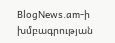BlogNews.am-ի խմբագրության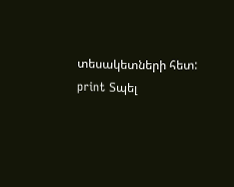տեսակետների հետ:
print Տպել